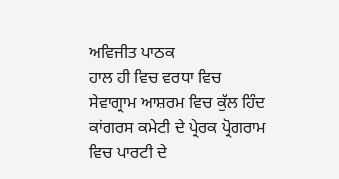ਅਵਿਜੀਤ ਪਾਠਕ
ਹਾਲ ਹੀ ਵਿਚ ਵਰਧਾ ਵਿਚ ਸੇਵਾਗ੍ਰਾਮ ਆਸ਼ਰਮ ਵਿਚ ਕੁੱਲ ਹਿੰਦ ਕਾਂਗਰਸ ਕਮੇਟੀ ਦੇ ਪ੍ਰੇਰਕ ਪ੍ਰੋਗਰਾਮ ਵਿਚ ਪਾਰਟੀ ਦੇ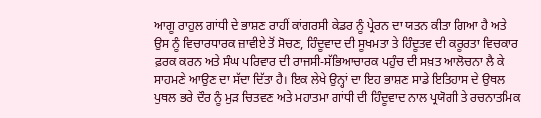ਆਗੂ ਰਾਹੁਲ ਗਾਂਧੀ ਦੇ ਭਾਸ਼ਣ ਰਾਹੀਂ ਕਾਂਗਰਸੀ ਕੇਡਰ ਨੂੰ ਪ੍ਰੇਰਨ ਦਾ ਯਤਨ ਕੀਤਾ ਗਿਆ ਹੈ ਅਤੇ ਉਸ ਨੂੰ ਵਿਚਾਰਧਾਰਕ ਜ਼ਾਵੀਏ ਤੋਂ ਸੋਚਣ, ਹਿੰਦੂਵਾਦ ਦੀ ਸੂਖਮਤਾ ਤੇ ਹਿੰਦੂਤਵ ਦੀ ਕਰੂਰਤਾ ਵਿਚਕਾਰ ਫ਼ਰਕ ਕਰਨ ਅਤੇ ਸੰਘ ਪਰਿਵਾਰ ਦੀ ਰਾਜਸੀ-ਸੱਭਿਆਚਾਰਕ ਪਹੁੰਚ ਦੀ ਸਖ਼ਤ ਆਲੋਚਨਾ ਲੈ ਕੇ ਸਾਹਮਣੇ ਆਉਣ ਦਾ ਸੱਦਾ ਦਿੱਤਾ ਹੈ। ਇਕ ਲੇਖੇ ਉਨ੍ਹਾਂ ਦਾ ਇਹ ਭਾਸ਼ਣ ਸਾਡੇ ਇਤਿਹਾਸ ਦੇ ਉਥਲ ਪੁਥਲ ਭਰੇ ਦੌਰ ਨੂੰ ਮੁੜ ਚਿਤਵਣ ਅਤੇ ਮਹਾਤਮਾ ਗਾਂਧੀ ਦੀ ਹਿੰਦੂਵਾਦ ਨਾਲ ਪ੍ਰਯੋਗੀ ਤੇ ਰਚਨਾਤਮਿਕ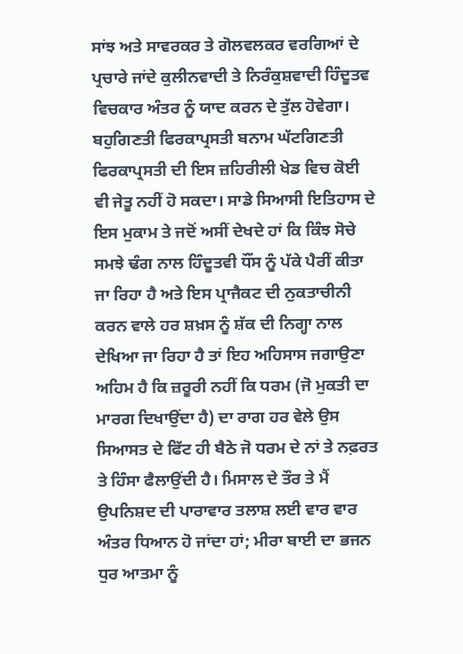ਸਾਂਝ ਅਤੇ ਸਾਵਰਕਰ ਤੇ ਗੋਲਵਲਕਰ ਵਰਗਿਆਂ ਦੇ ਪ੍ਰਚਾਰੇ ਜਾਂਦੇ ਕੁਲੀਨਵਾਦੀ ਤੇ ਨਿਰੰਕੁਸ਼ਵਾਦੀ ਹਿੰਦੂਤਵ ਵਿਚਕਾਰ ਅੰਤਰ ਨੂੰ ਯਾਦ ਕਰਨ ਦੇ ਤੁੱਲ ਹੋਵੇਗਾ।
ਬਹੁਗਿਣਤੀ ਫਿਰਕਾਪ੍ਰਸਤੀ ਬਨਾਮ ਘੱਟਗਿਣਤੀ ਫਿਰਕਾਪ੍ਰਸਤੀ ਦੀ ਇਸ ਜ਼ਹਿਰੀਲੀ ਖੇਡ ਵਿਚ ਕੋਈ ਵੀ ਜੇਤੂ ਨਹੀਂ ਹੋ ਸਕਦਾ। ਸਾਡੇ ਸਿਆਸੀ ਇਤਿਹਾਸ ਦੇ ਇਸ ਮੁਕਾਮ ਤੇ ਜਦੋਂ ਅਸੀਂ ਦੇਖਦੇ ਹਾਂ ਕਿ ਕਿੰਝ ਸੋਚੇ ਸਮਝੇ ਢੰਗ ਨਾਲ ਹਿੰਦੂਤਵੀ ਧੌਂਸ ਨੂੰ ਪੱਕੇ ਪੈਰੀਂ ਕੀਤਾ ਜਾ ਰਿਹਾ ਹੈ ਅਤੇ ਇਸ ਪ੍ਰਾਜੈਕਟ ਦੀ ਨੁਕਤਾਚੀਨੀ ਕਰਨ ਵਾਲੇ ਹਰ ਸ਼ਖ਼ਸ ਨੂੰ ਸ਼ੱਕ ਦੀ ਨਿਗ੍ਹਾ ਨਾਲ ਦੇਖਿਆ ਜਾ ਰਿਹਾ ਹੈ ਤਾਂ ਇਹ ਅਹਿਸਾਸ ਜਗਾਉਣਾ ਅਹਿਮ ਹੈ ਕਿ ਜ਼ਰੂਰੀ ਨਹੀਂ ਕਿ ਧਰਮ (ਜੋ ਮੁਕਤੀ ਦਾ ਮਾਰਗ ਦਿਖਾਉਂਦਾ ਹੈ) ਦਾ ਰਾਗ ਹਰ ਵੇਲੇ ਉਸ ਸਿਆਸਤ ਦੇ ਫਿੱਟ ਹੀ ਬੈਠੇ ਜੋ ਧਰਮ ਦੇ ਨਾਂ ਤੇ ਨਫ਼ਰਤ ਤੇ ਹਿੰਸਾ ਫੈਲਾਉਂਦੀ ਹੈ। ਮਿਸਾਲ ਦੇ ਤੌਰ ਤੇ ਮੈਂ ਉਪਨਿਸ਼ਦ ਦੀ ਪਾਰਾਵਾਰ ਤਲਾਸ਼ ਲਈ ਵਾਰ ਵਾਰ ਅੰਤਰ ਧਿਆਨ ਹੋ ਜਾਂਦਾ ਹਾਂ; ਮੀਰਾ ਬਾਈ ਦਾ ਭਜਨ ਧੁਰ ਆਤਮਾ ਨੂੰ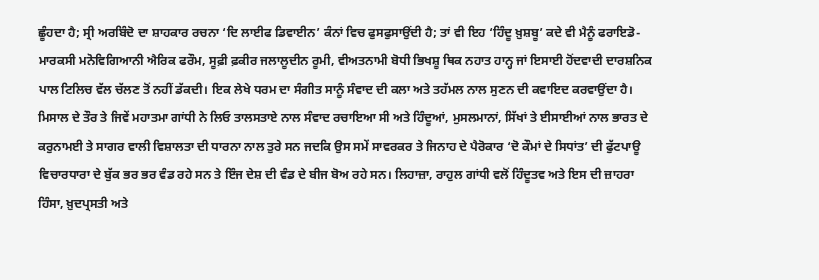ਛੂੰਹਦਾ ਹੈ; ਸ੍ਰੀ ਅਰਬਿੰਦੋ ਦਾ ਸ਼ਾਹਕਾਰ ਰਚਨਾ ‘ਦਿ ਲਾਈਫ ਡਿਵਾਈਨ’ ਕੰਨਾਂ ਵਿਚ ਫੁਸਫੁਸਾਉਂਦੀ ਹੈ; ਤਾਂ ਵੀ ਇਹ ‘ਹਿੰਦੂ ਖ਼ੁਸ਼ਬੂ’ ਕਦੇ ਵੀ ਮੈਨੂੰ ਫਰਾਇਡੋ- ਮਾਰਕਸੀ ਮਨੋਵਿਗਿਆਨੀ ਐਰਿਕ ਫਰੌਮ, ਸੂਫ਼ੀ ਫ਼ਕੀਰ ਜਲਾਲੂਦੀਨ ਰੂਮੀ, ਵੀਅਤਨਾਮੀ ਬੋਧੀ ਭਿਖਸ਼ੂ ਥਿਕ ਨਹਾਤ ਹਾਨ੍ਹ ਜਾਂ ਇਸਾਈ ਹੋਂਦਵਾਦੀ ਦਾਰਸ਼ਨਿਕ ਪਾਲ ਟਿਲਿਚ ਵੱਲ ਚੱਲਣ ਤੋਂ ਨਹੀਂ ਡੱਕਦੀ। ਇਕ ਲੇਖੇ ਧਰਮ ਦਾ ਸੰਗੀਤ ਸਾਨੂੰ ਸੰਵਾਦ ਦੀ ਕਲਾ ਅਤੇ ਤਹੱਮਲ ਨਾਲ ਸੁਣਨ ਦੀ ਕਵਾਇਦ ਕਰਵਾਉਂਦਾ ਹੈ। ਮਿਸਾਲ ਦੇ ਤੌਰ ਤੇ ਜਿਵੇਂ ਮਹਾਤਮਾ ਗਾਂਧੀ ਨੇ ਲਿਓ ਤਾਲਸਤਾਏ ਨਾਲ ਸੰਵਾਦ ਰਚਾਇਆ ਸੀ ਅਤੇ ਹਿੰਦੂਆਂ, ਮੁਸਲਮਾਨਾਂ, ਸਿੱਖਾਂ ਤੇ ਈਸਾਈਆਂ ਨਾਲ ਭਾਰਤ ਦੇ ਕਰੁਨਾਮਈ ਤੇ ਸਾਗਰ ਵਾਲੀ ਵਿਸ਼ਾਲਤਾ ਦੀ ਧਾਰਨਾ ਨਾਲ ਤੁਰੇ ਸਨ ਜਦਕਿ ਉਸ ਸਮੇਂ ਸਾਵਰਕਰ ਤੇ ਜਿਨਾਹ ਦੇ ਪੈਰੋਕਾਰ ‘ਦੋ ਕੌਮਾਂ ਦੇ ਸਿਧਾਂਤ’ ਦੀ ਫੁੱਟਪਾਊ ਵਿਚਾਰਧਾਰਾ ਦੇ ਬੁੱਕ ਭਰ ਭਰ ਵੰਡ ਰਹੇ ਸਨ ਤੇ ਇੰਜ ਦੇਸ਼ ਦੀ ਵੰਡ ਦੇ ਬੀਜ ਬੋਅ ਰਹੇ ਸਨ। ਲਿਹਾਜ਼ਾ, ਰਾਹੁਲ ਗਾਂਧੀ ਵਲੋਂ ਹਿੰਦੂਤਵ ਅਤੇ ਇਸ ਦੀ ਜ਼ਾਹਰਾ ਹਿੰਸਾ, ਖ਼ੁਦਪ੍ਰਸਤੀ ਅਤੇ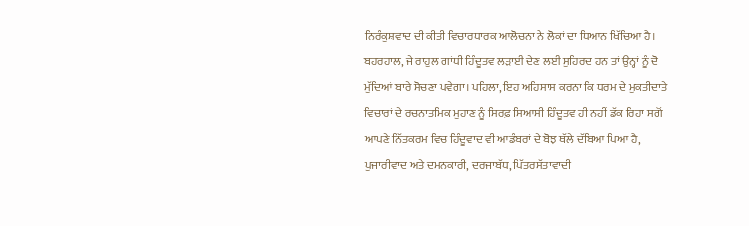ਨਿਰੰਕੁਸ਼ਵਾਦ ਦੀ ਕੀਤੀ ਵਿਚਾਰਧਾਰਕ ਆਲੋਚਨਾ ਨੇ ਲੋਕਾਂ ਦਾ ਧਿਆਨ ਖਿੱਚਿਆ ਹੈ।
ਬਹਰਹਾਲ, ਜੇ ਰਾਹੁਲ ਗਾਂਧੀ ਹਿੰਦੂਤਵ ਲੜਾਈ ਦੇਣ ਲਈ ਸੁਹਿਰਦ ਹਨ ਤਾਂ ਉਨ੍ਹਾਂ ਨੂੰ ਦੋ ਮੁੱਦਿਆਂ ਬਾਰੇ ਸੋਚਣਾ ਪਵੇਗਾ। ਪਹਿਲਾ, ਇਹ ਅਹਿਸਾਸ ਕਰਨਾ ਕਿ ਧਰਮ ਦੇ ਮੁਕਤੀਦਾਤੇ ਵਿਚਾਰਾਂ ਦੇ ਰਚਨਾਤਮਿਕ ਮੁਹਾਣ ਨੂੰ ਸਿਰਫ਼ ਸਿਆਸੀ ਹਿੰਦੂਤਵ ਹੀ ਨਹੀਂ ਡੱਕ ਰਿਹਾ ਸਗੋਂ ਆਪਣੇ ਨਿੱਤਕਰਮ ਵਿਚ ਹਿੰਦੂਵਾਦ ਵੀ ਆਡੰਬਰਾਂ ਦੇ ਬੋਝ ਥੱਲੇ ਦੱਬਿਆ ਪਿਆ ਹੈ, ਪੁਜਾਰੀਵਾਦ ਅਤੇ ਦਮਨਕਾਰੀ, ਦਰਜਾਬੱਧ, ਪਿੱਤਰਸੱਤਾਵਾਦੀ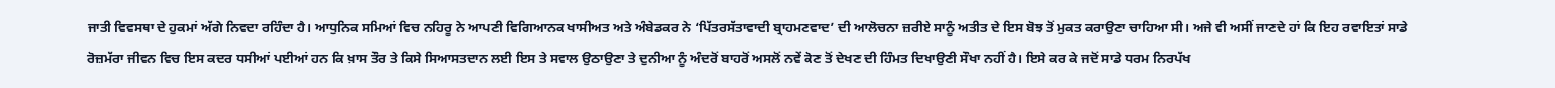ਜਾਤੀ ਵਿਵਸਥਾ ਦੇ ਹੁਕਮਾਂ ਅੱਗੇ ਨਿਵਦਾ ਰਹਿੰਦਾ ਹੈ। ਆਧੁਨਿਕ ਸਮਿਆਂ ਵਿਚ ਨਹਿਰੂ ਨੇ ਆਪਣੀ ਵਿਗਿਆਨਕ ਖਾਸੀਅਤ ਅਤੇ ਅੰਬੇਡਕਰ ਨੇ ‘ਪਿੱਤਰਸੱਤਾਵਾਦੀ ਬ੍ਰਾਹਮਣਵਾਦ’ ਦੀ ਆਲੋਚਨਾ ਜ਼ਰੀਏ ਸਾਨੂੰ ਅਤੀਤ ਦੇ ਇਸ ਬੋਝ ਤੋਂ ਮੁਕਤ ਕਰਾਉਣਾ ਚਾਹਿਆ ਸੀ। ਅਜੇ ਵੀ ਅਸੀਂ ਜਾਣਦੇ ਹਾਂ ਕਿ ਇਹ ਰਵਾਇਤਾਂ ਸਾਡੇ ਰੋਜ਼ਮੱਰਾ ਜੀਵਨ ਵਿਚ ਇਸ ਕਦਰ ਧਸੀਆਂ ਪਈਆਂ ਹਨ ਕਿ ਖ਼ਾਸ ਤੌਰ ਤੇ ਕਿਸੇ ਸਿਆਸਤਦਾਨ ਲਈ ਇਸ ਤੇ ਸਵਾਲ ਉਠਾਉਣਾ ਤੇ ਦੁਨੀਆ ਨੂੰ ਅੰਦਰੋਂ ਬਾਹਰੋਂ ਅਸਲੋਂ ਨਵੇਂ ਕੋਣ ਤੋਂ ਦੇਖਣ ਦੀ ਹਿੰਮਤ ਦਿਖਾਉਣੀ ਸੌਖਾ ਨਹੀਂ ਹੈ। ਇਸੇ ਕਰ ਕੇ ਜਦੋਂ ਸਾਡੇ ਧਰਮ ਨਿਰਪੱਖ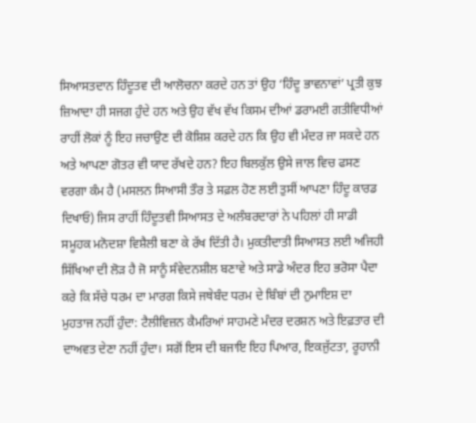ਸਿਆਸਤਦਾਨ ਹਿੰਦੂਤਵ ਦੀ ਆਲੋਚਨਾ ਕਰਦੇ ਹਨ ਤਾਂ ਉਹ ‘ਹਿੰਦੂ ਭਾਵਨਾਵਾਂ’ ਪ੍ਰਤੀ ਕੁਝ ਜ਼ਿਆਦਾ ਹੀ ਸਜਗ ਹੁੰਦੇ ਹਨ ਅਤੇ ਉਹ ਵੱਖ ਵੱਖ ਕਿਸਮ ਦੀਆਂ ਡਰਾਮਈ ਗਤੀਵਿਧੀਆਂ ਰਾਹੀਂ ਲੋਕਾਂ ਨੂੰ ਇਹ ਜਚਾਉਣ ਦੀ ਕੋਸ਼ਿਸ਼ ਕਰਦੇ ਹਨ ਕਿ ਉਹ ਵੀ ਮੰਦਰ ਜਾ ਸਕਦੇ ਹਨ ਅਤੇ ਆਪਣਾ ਗੋਤਰ ਵੀ ਯਾਦ ਰੱਖਦੇ ਹਨ? ਇਹ ਬਿਲਕੁੱਲ ਉਸੇ ਜਾਲ ਵਿਚ ਫਸਣ ਵਰਗਾ ਕੰਮ ਹੈ (ਮਸਲਨ ਸਿਆਸੀ ਤੌਰ ਤੇ ਸਫ਼ਲ ਹੋਣ ਲਈ ਤੁਸੀਂ ਆਪਣਾ ਹਿੰਦੂ ਕਾਰਡ ਦਿਖਾਓ) ਜਿਸ ਰਾਹੀਂ ਹਿੰਦੂਤਵੀ ਸਿਆਸਤ ਦੇ ਅਲੰਬਰਦਾਰਾਂ ਨੇ ਪਹਿਲਾਂ ਹੀ ਸਾਡੀ ਸਮੂਹਕ ਮਨੋਦਸ਼ਾ ਵਿਸ਼ੈਲੀ ਬਣਾ ਕੇ ਰੱਖ ਦਿੱਤੀ ਹੈ। ਮੁਕਤੀਦਾਤੀ ਸਿਆਸਤ ਲਈ ਅਜਿਹੀ ਸਿੱਖਿਆ ਦੀ ਲੋੜ ਹੈ ਜੋ ਸਾਨੂੰ ਸੰਵੇਦਨਸ਼ੀਲ ਬਣਾਵੇ ਅਤੇ ਸਾਡੇ ਅੰਦਰ ਇਹ ਭਰੋਸਾ ਪੈਦਾ ਕਰੇ ਕਿ ਸੱਚੇ ਧਰਮ ਦਾ ਮਾਰਗ ਕਿਸੇ ਜਥੇਬੰਦ ਧਰਮ ਦੇ ਬਿੰਬਾਂ ਦੀ ਨੁਮਾਇਸ਼ ਦਾ ਮੁਹਤਾਜ ਨਹੀਂ ਹੁੰਦਾ: ਟੈਲੀਵਿਜ਼ਨ ਕੈਮਰਿਆਂ ਸਾਹਮਣੇ ਮੰਦਰ ਦਰਸ਼ਨ ਅਤੇ ਇਫ਼ਤਾਰ ਦੀ ਦਾਅਵਤ ਦੇਣਾ ਨਹੀਂ ਹੁੰਦਾ। ਸਗੋਂ ਇਸ ਦੀ ਬਜਾਇ ਇਹ ਪਿਆਰ, ਇਕਜੁੱਟਤਾ, ਰੂਹਾਨੀ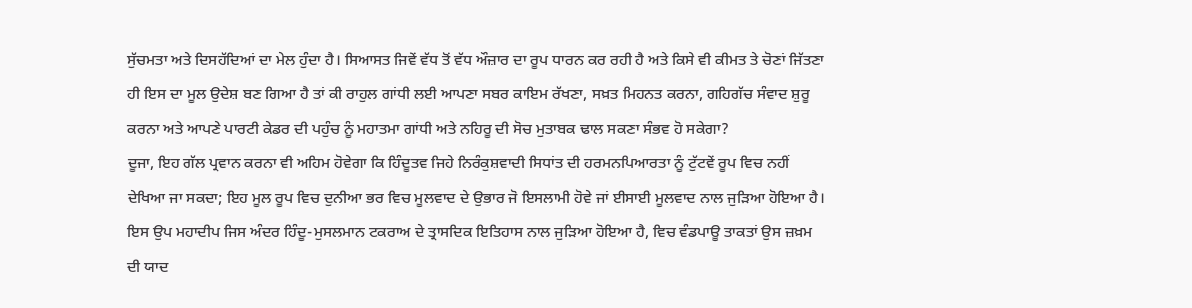ਸੁੱਚਮਤਾ ਅਤੇ ਦਿਸਹੱਦਿਆਂ ਦਾ ਮੇਲ ਹੁੰਦਾ ਹੈ। ਸਿਆਸਤ ਜਿਵੇਂ ਵੱਧ ਤੋਂ ਵੱਧ ਔਜ਼ਾਰ ਦਾ ਰੂਪ ਧਾਰਨ ਕਰ ਰਹੀ ਹੈ ਅਤੇ ਕਿਸੇ ਵੀ ਕੀਮਤ ਤੇ ਚੋਣਾਂ ਜਿੱਤਣਾ ਹੀ ਇਸ ਦਾ ਮੂਲ ਉਦੇਸ਼ ਬਣ ਗਿਆ ਹੈ ਤਾਂ ਕੀ ਰਾਹੁਲ ਗਾਂਧੀ ਲਈ ਆਪਣਾ ਸਬਰ ਕਾਇਮ ਰੱਖਣਾ, ਸਖ਼ਤ ਮਿਹਨਤ ਕਰਨਾ, ਗਹਿਗੱਚ ਸੰਵਾਦ ਸ਼ੁਰੂ ਕਰਨਾ ਅਤੇ ਆਪਣੇ ਪਾਰਟੀ ਕੇਡਰ ਦੀ ਪਹੁੰਚ ਨੂੰ ਮਹਾਤਮਾ ਗਾਂਧੀ ਅਤੇ ਨਹਿਰੂ ਦੀ ਸੋਚ ਮੁਤਾਬਕ ਢਾਲ ਸਕਣਾ ਸੰਭਵ ਹੋ ਸਕੇਗਾ?
ਦੂਜਾ, ਇਹ ਗੱਲ ਪ੍ਰਵਾਨ ਕਰਨਾ ਵੀ ਅਹਿਮ ਹੋਵੇਗਾ ਕਿ ਹਿੰਦੂਤਵ ਜਿਹੇ ਨਿਰੰਕੁਸ਼ਵਾਦੀ ਸਿਧਾਂਤ ਦੀ ਹਰਮਨਪਿਆਰਤਾ ਨੂੰ ਟੁੱਟਵੇਂ ਰੂਪ ਵਿਚ ਨਹੀਂ ਦੇਖਿਆ ਜਾ ਸਕਦਾ; ਇਹ ਮੂਲ ਰੂਪ ਵਿਚ ਦੁਨੀਆ ਭਰ ਵਿਚ ਮੂਲਵਾਦ ਦੇ ਉਭਾਰ ਜੋ ਇਸਲਾਮੀ ਹੋਵੇ ਜਾਂ ਈਸਾਈ ਮੂਲਵਾਦ ਨਾਲ ਜੁੜਿਆ ਹੋਇਆ ਹੈ। ਇਸ ਉਪ ਮਹਾਦੀਪ ਜਿਸ ਅੰਦਰ ਹਿੰਦੂ-ਮੁਸਲਮਾਨ ਟਕਰਾਅ ਦੇ ਤ੍ਰਾਸਦਿਕ ਇਤਿਹਾਸ ਨਾਲ ਜੁੜਿਆ ਹੋਇਆ ਹੈ, ਵਿਚ ਵੰਡਪਾਊ ਤਾਕਤਾਂ ਉਸ ਜ਼ਖ਼ਮ ਦੀ ਯਾਦ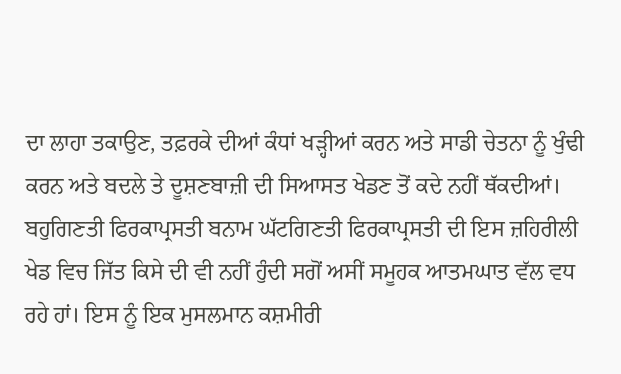ਦਾ ਲਾਹਾ ਤਕਾਉਣ, ਤਫ਼ਰਕੇ ਦੀਆਂ ਕੰਧਾਂ ਖੜ੍ਹੀਆਂ ਕਰਨ ਅਤੇ ਸਾਡੀ ਚੇਤਨਾ ਨੂੰ ਖੁੰਢੀ ਕਰਨ ਅਤੇ ਬਦਲੇ ਤੇ ਦੂਸ਼ਣਬਾਜ਼ੀ ਦੀ ਸਿਆਸਤ ਖੇਡਣ ਤੋਂ ਕਦੇ ਨਹੀਂ ਥੱਕਦੀਆਂ। ਬਹੁਗਿਣਤੀ ਫਿਰਕਾਪ੍ਰਸਤੀ ਬਨਾਮ ਘੱਟਗਿਣਤੀ ਫਿਰਕਾਪ੍ਰਸਤੀ ਦੀ ਇਸ ਜ਼ਹਿਰੀਲੀ ਖੇਡ ਵਿਚ ਜਿੱਤ ਕਿਸੇ ਦੀ ਵੀ ਨਹੀਂ ਹੁੰਦੀ ਸਗੋਂ ਅਸੀਂ ਸਮੂਹਕ ਆਤਮਘਾਤ ਵੱਲ ਵਧ ਰਹੇ ਹਾਂ। ਇਸ ਨੂੰ ਇਕ ਮੁਸਲਮਾਨ ਕਸ਼ਮੀਰੀ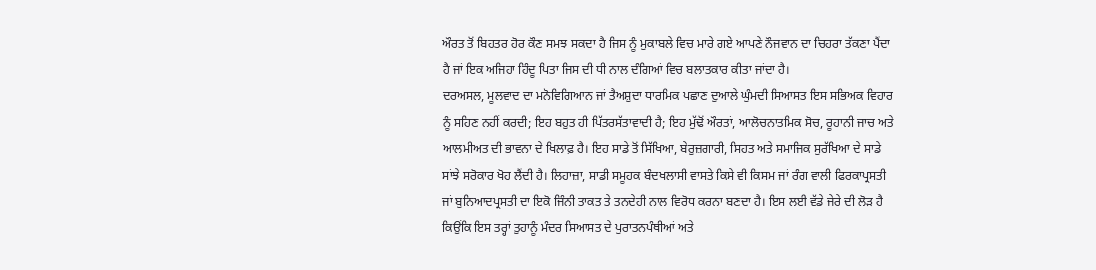ਔਰਤ ਤੋਂ ਬਿਹਤਰ ਹੋਰ ਕੌਣ ਸਮਝ ਸਕਦਾ ਹੈ ਜਿਸ ਨੂੰ ਮੁਕਾਬਲੇ ਵਿਚ ਮਾਰੇ ਗਏ ਆਪਣੇ ਨੌਜਵਾਨ ਦਾ ਚਿਹਰਾ ਤੱਕਣਾ ਪੈਂਦਾ ਹੈ ਜਾਂ ਇਕ ਅਜਿਹਾ ਹਿੰਦੂ ਪਿਤਾ ਜਿਸ ਦੀ ਧੀ ਨਾਲ ਦੰਗਿਆਂ ਵਿਚ ਬਲਾਤਕਾਰ ਕੀਤਾ ਜਾਂਦਾ ਹੈ।
ਦਰਅਸਲ, ਮੂਲਵਾਦ ਦਾ ਮਨੋਵਿਗਿਆਨ ਜਾਂ ਤੈਅਸ਼ੁਦਾ ਧਾਰਮਿਕ ਪਛਾਣ ਦੁਆਲੇ ਘੁੰਮਦੀ ਸਿਆਸਤ ਇਸ ਸਭਿਅਕ ਵਿਹਾਰ ਨੂੰ ਸਹਿਣ ਨਹੀਂ ਕਰਦੀ; ਇਹ ਬਹੁਤ ਹੀ ਪਿੱਤਰਸੱਤਾਵਾਦੀ ਹੈ; ਇਹ ਮੁੱਢੋਂ ਔਰਤਾਂ, ਆਲੋਚਨਾਤਮਿਕ ਸੋਚ, ਰੂਹਾਨੀ ਜਾਚ ਅਤੇ ਆਲਮੀਅਤ ਦੀ ਭਾਵਨਾ ਦੇ ਖਿਲਾਫ਼ ਹੈ। ਇਹ ਸਾਡੇ ਤੋਂ ਸਿੱਖਿਆ, ਬੇਰੁਜ਼ਗਾਰੀ, ਸਿਹਤ ਅਤੇ ਸਮਾਜਿਕ ਸੁਰੱਖਿਆ ਦੇ ਸਾਡੇ ਸਾਂਝੇ ਸਰੋਕਾਰ ਖੋਹ ਲੈਂਦੀ ਹੈ। ਲਿਹਾਜ਼ਾ, ਸਾਡੀ ਸਮੂਹਕ ਬੰਦਖਲਾਸੀ ਵਾਸਤੇ ਕਿਸੇ ਵੀ ਕਿਸਮ ਜਾਂ ਰੰਗ ਵਾਲੀ ਫਿਰਕਾਪ੍ਰਸਤੀ ਜਾਂ ਬੁਨਿਆਦਪ੍ਰਸਤੀ ਦਾ ਇਕੋ ਜਿੰਨੀ ਤਾਕਤ ਤੇ ਤਨਦੇਹੀ ਨਾਲ ਵਿਰੋਧ ਕਰਨਾ ਬਣਦਾ ਹੈ। ਇਸ ਲਈ ਵੱਡੇ ਜੇਰੇ ਦੀ ਲੋੜ ਹੈ ਕਿਉਂਕਿ ਇਸ ਤਰ੍ਹਾਂ ਤੁਹਾਨੂੰ ਮੰਦਰ ਸਿਆਸਤ ਦੇ ਪੁਰਾਤਨਪੰਥੀਆਂ ਅਤੇ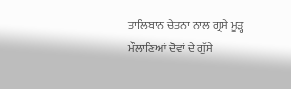ਤਾਲਿਬਾਨ ਚੇਤਨਾ ਨਾਲ ਗ੍ਰਸੇ ਮੂੜ੍ਹ ਮੌਲਾਣਿਆਂ ਦੋਵਾਂ ਦੇ ਗੁੱਸੇ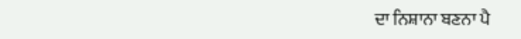ਦਾ ਨਿਸ਼ਾਨਾ ਬਣਨਾ ਪੈ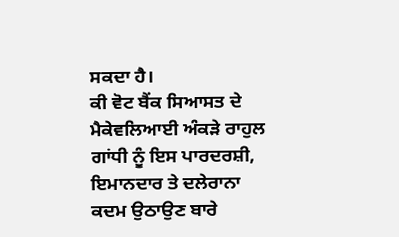ਸਕਦਾ ਹੈ।
ਕੀ ਵੋਟ ਬੈਂਕ ਸਿਆਸਤ ਦੇ ਮੈਕੇਵਲਿਆਈ ਅੰਕੜੇ ਰਾਹੁਲ ਗਾਂਧੀ ਨੂੰ ਇਸ ਪਾਰਦਰਸ਼ੀ, ਇਮਾਨਦਾਰ ਤੇ ਦਲੇਰਾਨਾ ਕਦਮ ਉਠਾਉਣ ਬਾਰੇ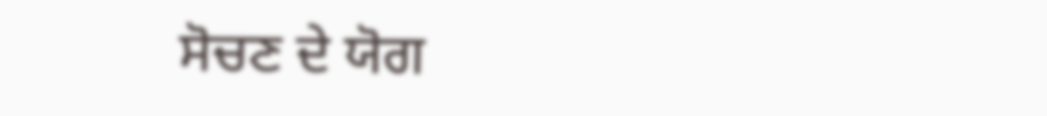ਸੋਚਣ ਦੇ ਯੋਗ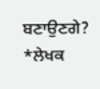ਬਣਾਉਣਗੇ?
*ਲੇਖਕ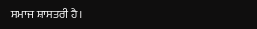ਸਮਾਜ ਸ਼ਾਸਤਰੀ ਹੈ।